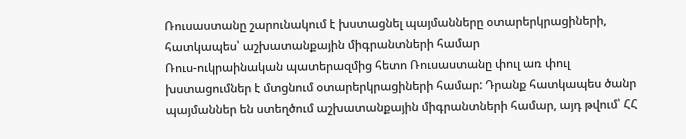Ռուսաստանը շարունակում է խստացնել պայմանները օտարերկրացիների, հատկապես՝ աշխատանքային միգրանտների համար
Ռուս-ուկրաինական պատերազմից հետո Ռուսաստանը փուլ առ փուլ խստացումներ է մտցնում օտարերկրացիների համար: Դրանք հատկապես ծանր պայմաններ են ստեղծում աշխատանքային միգրանտների համար, այդ թվում՝ ՀՀ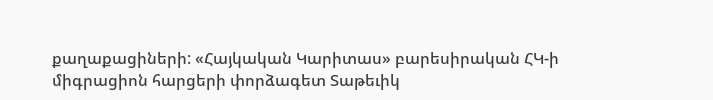քաղաքացիների: «Հայկական Կարիտաս» բարեսիրական ՀԿ-ի միգրացիոն հարցերի փորձագետ Տաթեւիկ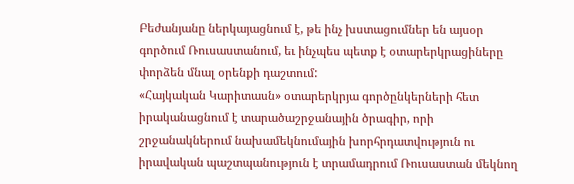Բեժանյանը ներկայացնում է, թե ինչ խստացումներ են այսօր գործում Ռուսաստանում, եւ ինչպես պետք է օտարերկրացիները փորձեն մնալ օրենքի դաշտում:
«Հայկական Կարիտասն» օտարերկրյա գործընկերների հետ իրականացնում է տարածաշրջանային ծրագիր, որի շրջանակներում նախամեկնումային խորհրդատվություն ու իրավական պաշտպանություն է տրամադրում Ռուսաստան մեկնող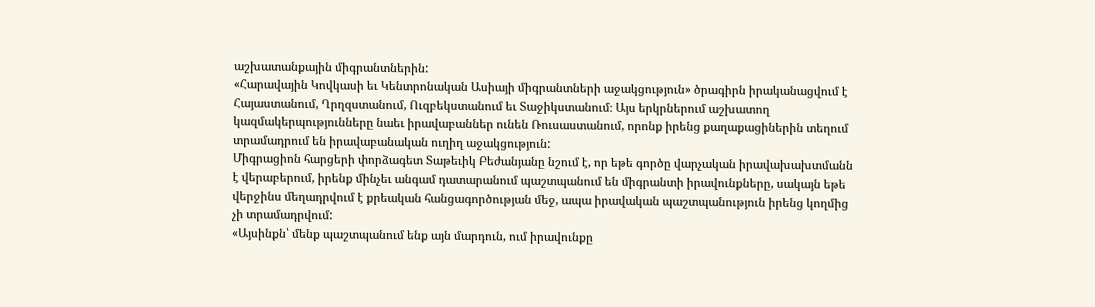աշխատանքային միգրանտներին:
«Հարավային Կովկասի եւ Կենտրոնական Ասիայի միգրանտների աջակցություն» ծրագիրն իրականացվում է Հայաստանում, Ղրղզստանում, Ուզբեկստանում եւ Տաջիկստանում։ Այս երկրներում աշխատող կազմակերպությունները նաեւ իրավաբաններ ունեն Ռուսաստանում, որոնք իրենց քաղաքացիներին տեղում տրամադրում են իրավաբանական ուղիղ աջակցություն:
Միգրացիոն հարցերի փորձագետ Տաթեւիկ Բեժանյանը նշում է, որ եթե գործը վարչական իրավախախտմանն է վերաբերում, իրենք մինչեւ անգամ դատարանում պաշտպանում են միգրանտի իրավունքները, սակայն եթե վերջինս մեղադրվում է քրեական հանցագործության մեջ, ապա իրավական պաշտպանություն իրենց կողմից չի տրամադրվում:
«Այսինքն՝ մենք պաշտպանում ենք այն մարդուն, ում իրավունքը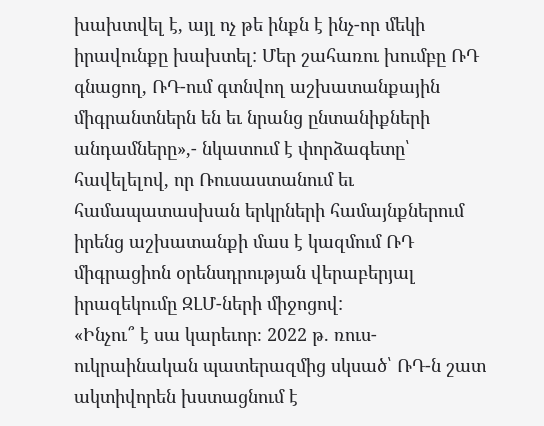խախտվել է, այլ ոչ թե ինքն է ինչ-որ մեկի իրավունքը խախտել: Մեր շահառու խումբը ՌԴ գնացող, ՌԴ-ում գտնվող աշխատանքային միգրանտներն են եւ նրանց ընտանիքների անդամները»,- նկատում է փորձագետը՝ հավելելով, որ Ռուսաստանում եւ համապատասխան երկրների համայնքներում իրենց աշխատանքի մաս է կազմում ՌԴ միգրացիոն օրենսդրության վերաբերյալ իրազեկումը ԶԼՄ-ների միջոցով:
«Ինչու՞ է սա կարեւոր։ 2022 թ. ռուս-ուկրաինական պատերազմից սկսած՝ ՌԴ-ն շատ ակտիվորեն խստացնում է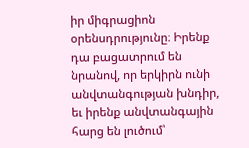իր միգրացիոն օրենսդրությունը։ Իրենք դա բացատրում են նրանով, որ երկիրն ունի անվտանգության խնդիր, եւ իրենք անվտանգային հարց են լուծում՝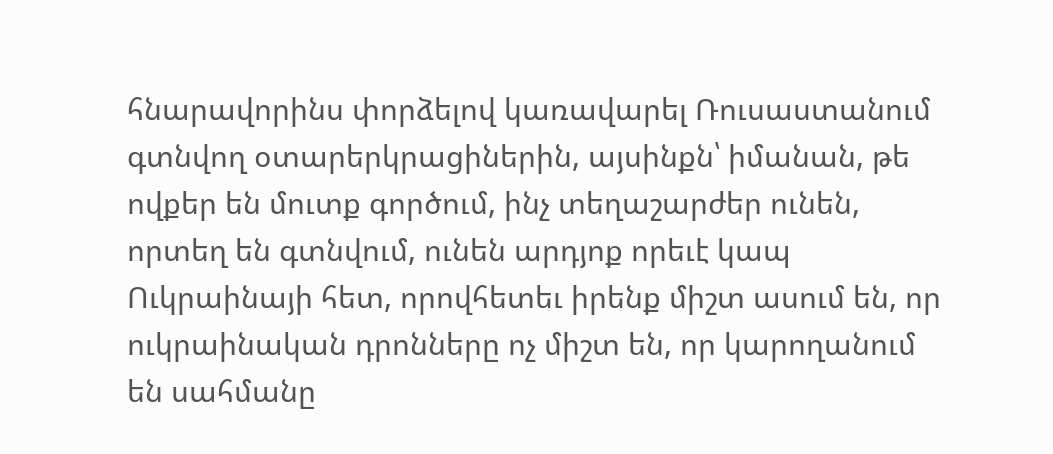հնարավորինս փորձելով կառավարել Ռուսաստանում գտնվող օտարերկրացիներին, այսինքն՝ իմանան, թե ովքեր են մուտք գործում, ինչ տեղաշարժեր ունեն, որտեղ են գտնվում, ունեն արդյոք որեւէ կապ Ուկրաինայի հետ, որովհետեւ իրենք միշտ ասում են, որ ուկրաինական դրոնները ոչ միշտ են, որ կարողանում են սահմանը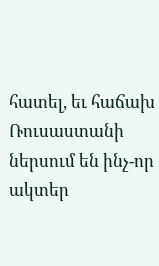հատել, եւ հաճախ Ռուսաստանի ներսում են ինչ-որ ակտեր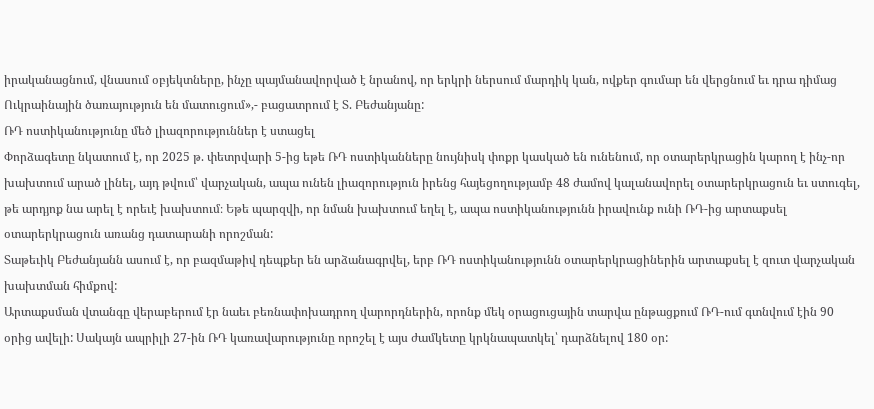իրականացնում, վնասում օբյեկտները, ինչը պայմանավորված է նրանով, որ երկրի ներսում մարդիկ կան, ովքեր գումար են վերցնում եւ դրա դիմաց Ուկրաինային ծառայություն են մատուցում»,- բացատրում է Տ. Բեժանյանը:
ՌԴ ոստիկանությունը մեծ լիազորություններ է ստացել
Փորձագետը նկատում է, որ 2025 թ. փետրվարի 5-ից եթե ՌԴ ոստիկանները նույնիսկ փոքր կասկած են ունենում, որ օտարերկրացին կարող է ինչ-որ խախտում արած լինել, այդ թվում՝ վարչական, ապա ունեն լիազորություն իրենց հայեցողությամբ 48 ժամով կալանավորել օտարերկրացուն եւ ստուգել, թե արդյոք նա արել է որեւէ խախտում։ Եթե պարզվի, որ նման խախտում եղել է, ապա ոստիկանությունն իրավունք ունի ՌԴ-ից արտաքսել օտարերկրացուն առանց դատարանի որոշման:
Տաթեւիկ Բեժանյանն ասում է, որ բազմաթիվ դեպքեր են արձանագրվել, երբ ՌԴ ոստիկանությունն օտարերկրացիներին արտաքսել է զուտ վարչական խախտման հիմքով:
Արտաքսման վտանգը վերաբերում էր նաեւ բեռնափոխադրող վարորդներին, որոնք մեկ օրացուցային տարվա ընթացքում ՌԴ-ում գտնվում էին 90 օրից ավելի: Սակայն ապրիլի 27-ին ՌԴ կառավարությունը որոշել է այս ժամկետը կրկնապատկել՝ դարձնելով 180 օր: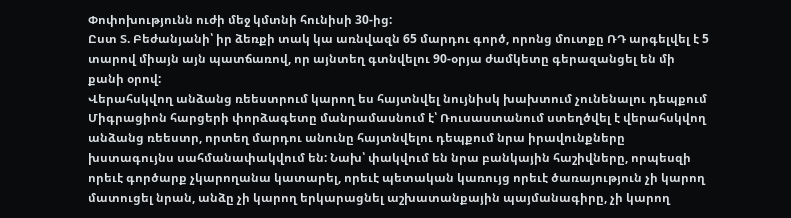Փոփոխությունն ուժի մեջ կմտնի հունիսի 30-ից:
Ըստ Տ. Բեժանյանի՝ իր ձեռքի տակ կա առնվազն 65 մարդու գործ, որոնց մուտքը ՌԴ արգելվել է 5 տարով միայն այն պատճառով, որ այնտեղ գտնվելու 90-օրյա ժամկետը գերազանցել են մի քանի օրով:
Վերահսկվող անձանց ռեեստրում կարող ես հայտնվել նույնիսկ խախտում չունենալու դեպքում
Միգրացիոն հարցերի փորձագետը մանրամասնում է՝ Ռուսաստանում ստեղծվել է վերահսկվող անձանց ռեեստր, որտեղ մարդու անունը հայտնվելու դեպքում նրա իրավունքները խստագույնս սահմանափակվում են: Նախ՝ փակվում են նրա բանկային հաշիվները, որպեսզի որեւէ գործարք չկարողանա կատարել, որեւէ պետական կառույց որեւէ ծառայություն չի կարող մատուցել նրան, անձը չի կարող երկարացնել աշխատանքային պայմանագիրը, չի կարող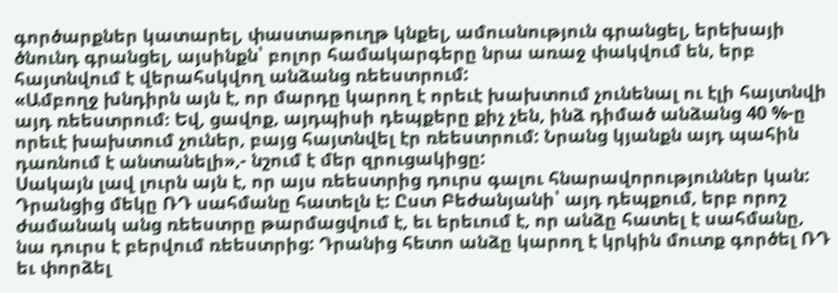գործարքներ կատարել, փաստաթուղթ կնքել, ամուսնություն գրանցել, երեխայի ծնունդ գրանցել, այսինքն՝ բոլոր համակարգերը նրա առաջ փակվում են, երբ հայտնվում է վերահսկվող անձանց ռեեստրում:
«Ամբողջ խնդիրն այն է, որ մարդը կարող է որեւէ խախտում չունենալ ու էլի հայտնվի այդ ռեեստրում։ Եվ, ցավոք, այդպիսի դեպքերը քիչ չեն, ինձ դիմած անձանց 40 %-ը որեւէ խախտում չուներ, բայց հայտնվել էր ռեեստրում: Նրանց կյանքն այդ պահին դառնում է անտանելի»,- նշում է մեր զրուցակիցը:
Սակայն լավ լուրն այն է, որ այս ռեեստրից դուրս գալու հնարավորություններ կան: Դրանցից մեկը ՌԴ սահմանը հատելն է: Ըստ Բեժանյանի՝ այդ դեպքում, երբ որոշ ժամանակ անց ռեեստրը թարմացվում է, եւ երեւում է, որ անձը հատել է սահմանը, նա դուրս է բերվում ռեեստրից: Դրանից հետո անձը կարող է կրկին մուտք գործել ՌԴ եւ փորձել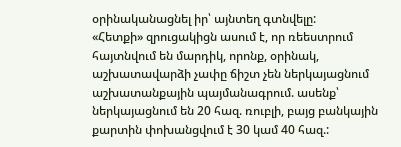օրինականացնել իր՝ այնտեղ գտնվելը:
«Հետքի» զրուցակիցն ասում է, որ ռեեստրում հայտնվում են մարդիկ, որոնք, օրինակ, աշխատավարձի չափը ճիշտ չեն ներկայացնում աշխատանքային պայմանագրում. ասենք՝ ներկայացնում են 20 հազ. ռուբլի, բայց բանկային քարտին փոխանցվում է 30 կամ 40 հազ.: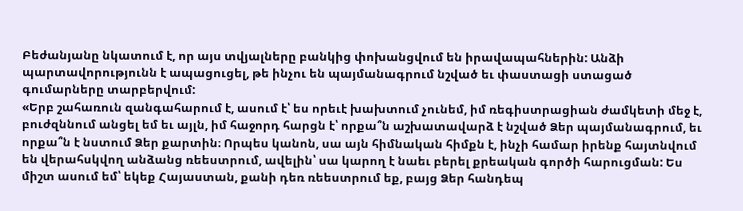Բեժանյանը նկատում է, որ այս տվյալները բանկից փոխանցվում են իրավապահներին: Անձի պարտավորությունն է ապացուցել, թե ինչու են պայմանագրում նշված եւ փաստացի ստացած գումարները տարբերվում:
«Երբ շահառուն զանգահարում է, ասում է՝ ես որեւէ խախտում չունեմ, իմ ռեգիստրացիան ժամկետի մեջ է, բուժզննում անցել եմ եւ այլն, իմ հաջորդ հարցն է՝ որքա՞ն աշխատավարձ է նշված Ձեր պայմանագրում, եւ որքա՞ն է նստում Ձեր քարտին։ Որպես կանոն, սա այն հիմնական հիմքն է, ինչի համար իրենք հայտնվում են վերահսկվող անձանց ռեեստրում, ավելին՝ սա կարող է նաեւ բերել քրեական գործի հարուցման: Ես միշտ ասում եմ՝ եկեք Հայաստան, քանի դեռ ռեեստրում եք, բայց Ձեր հանդեպ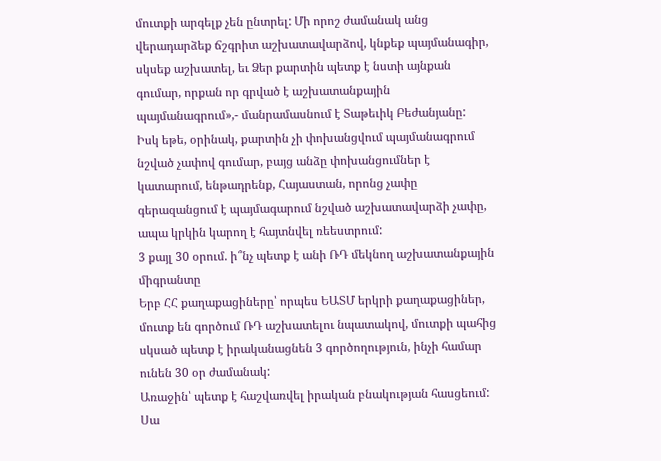մուտքի արգելք չեն ընտրել: Մի որոշ ժամանակ անց վերադարձեք ճշգրիտ աշխատավարձով, կնքեք պայմանագիր, սկսեք աշխատել, եւ Ձեր քարտին պետք է նստի այնքան գումար, որքան որ գրված է աշխատանքային պայմանագրում»,- մանրամասնում է Տաթեւիկ Բեժանյանը:
Իսկ եթե, օրինակ, քարտին չի փոխանցվում պայմանագրում նշված չափով գումար, բայց անձը փոխանցումներ է կատարում, ենթադրենք, Հայաստան, որոնց չափը գերազանցում է պայմագարում նշված աշխատավարձի չափը, ապա կրկին կարող է հայտնվել ռեեստրում:
3 քայլ 30 օրում. ի՞նչ պետք է անի ՌԴ մեկնող աշխատանքային միգրանտը
Երբ ՀՀ քաղաքացիները՝ որպես ԵԱՏՄ երկրի քաղաքացիներ, մուտք են գործում ՌԴ աշխատելու նպատակով, մուտքի պահից սկսած պետք է իրականացնեն 3 գործողություն, ինչի համար ունեն 30 օր ժամանակ:
Առաջին՝ պետք է հաշվառվել իրական բնակության հասցեում: Սա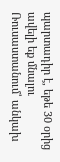պարտադիր է, եթե 30 օրից ավելի եք մնալու Ռուսաստանում՝ անկախ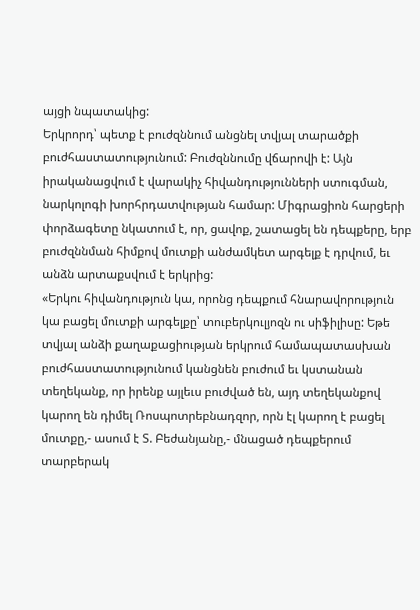այցի նպատակից:
Երկրորդ՝ պետք է բուժզննում անցնել տվյալ տարածքի բուժհաստատությունում: Բուժզննումը վճարովի է: Այն իրականացվում է վարակիչ հիվանդությունների ստուգման, նարկոլոգի խորհրդատվության համար: Միգրացիոն հարցերի փորձագետը նկատում է, որ, ցավոք, շատացել են դեպքերը, երբ բուժզննման հիմքով մուտքի անժամկետ արգելք է դրվում, եւ անձն արտաքսվում է երկրից:
«Երկու հիվանդություն կա, որոնց դեպքում հնարավորություն կա բացել մուտքի արգելքը՝ տուբերկուլյոզն ու սիֆիլիսը: Եթե տվյալ անձի քաղաքացիության երկրում համապատասխան բուժհաստատությունում կանցնեն բուժում եւ կստանան տեղեկանք, որ իրենք այլեւս բուժված են, այդ տեղեկանքով կարող են դիմել Ռոսպոտրեբնադզոր, որն էլ կարող է բացել մուտքը,- ասում է Տ. Բեժանյանը,- մնացած դեպքերում տարբերակ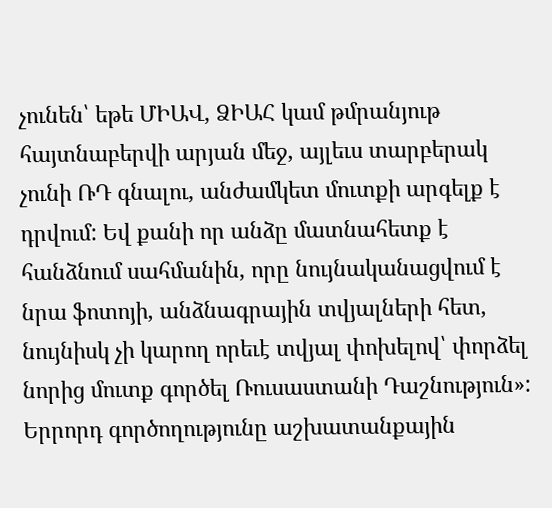չունեն՝ եթե ՄԻԱՎ, ՁԻԱՀ կամ թմրանյութ հայտնաբերվի արյան մեջ, այլեւս տարբերակ չունի ՌԴ գնալու, անժամկետ մուտքի արգելք է դրվում: Եվ քանի որ անձը մատնահետք է հանձնում սահմանին, որը նույնականացվում է նրա ֆոտոյի, անձնագրային տվյալների հետ, նույնիսկ չի կարող որեւէ տվյալ փոխելով՝ փորձել նորից մուտք գործել Ռուսաստանի Դաշնություն»:
Երրորդ գործողությունը աշխատանքային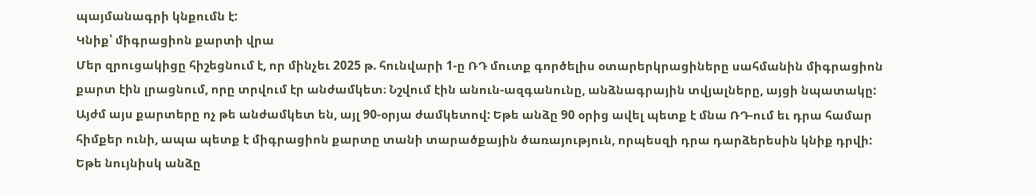պայմանագրի կնքումն է:
Կնիք՝ միգրացիոն քարտի վրա
Մեր զրուցակիցը հիշեցնում է, որ մինչեւ 2025 թ. հունվարի 1-ը ՌԴ մուտք գործելիս օտարերկրացիները սահմանին միգրացիոն քարտ էին լրացնում, որը տրվում էր անժամկետ։ Նշվում էին անուն-ազգանունը, անձնագրային տվյալները, այցի նպատակը: Այժմ այս քարտերը ոչ թե անժամկետ են, այլ 90-օրյա ժամկետով: Եթե անձը 90 օրից ավել պետք է մնա ՌԴ-ում եւ դրա համար հիմքեր ունի, ապա պետք է միգրացիոն քարտը տանի տարածքային ծառայություն, որպեսզի դրա դարձերեսին կնիք դրվի: Եթե նույնիսկ անձը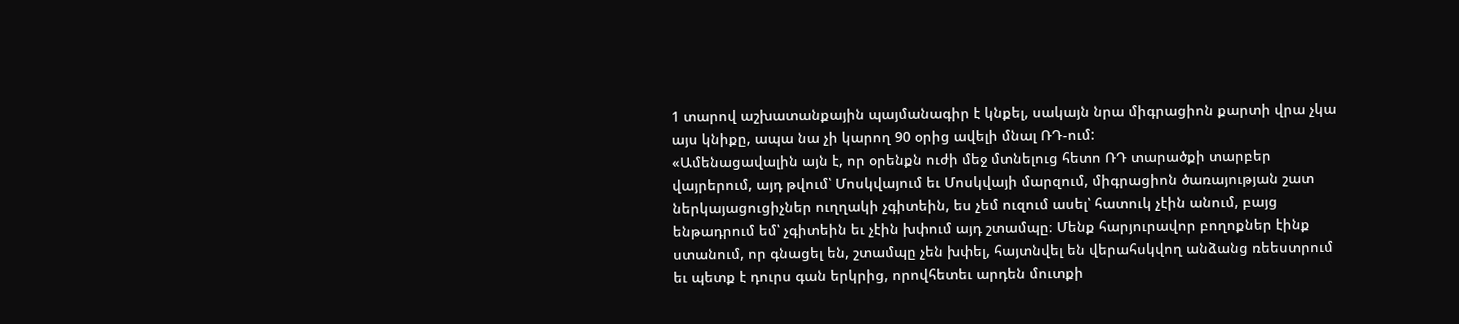1 տարով աշխատանքային պայմանագիր է կնքել, սակայն նրա միգրացիոն քարտի վրա չկա այս կնիքը, ապա նա չի կարող 90 օրից ավելի մնալ ՌԴ-ում:
«Ամենացավալին այն է, որ օրենքն ուժի մեջ մտնելուց հետո ՌԴ տարածքի տարբեր վայրերում, այդ թվում՝ Մոսկվայում եւ Մոսկվայի մարզում, միգրացիոն ծառայության շատ ներկայացուցիչներ ուղղակի չգիտեին, ես չեմ ուզում ասել՝ հատուկ չէին անում, բայց ենթադրում եմ՝ չգիտեին եւ չէին խփում այդ շտամպը։ Մենք հարյուրավոր բողոքներ էինք ստանում, որ գնացել են, շտամպը չեն խփել, հայտնվել են վերահսկվող անձանց ռեեստրում եւ պետք է դուրս գան երկրից, որովհետեւ արդեն մուտքի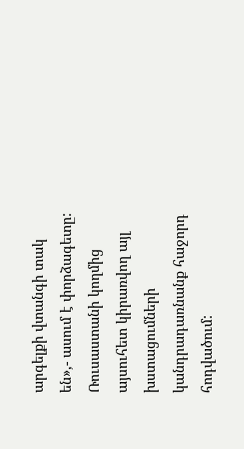արգելքի վտանգի տակ են»,- ասում է փորձագետը:
Ռուսաստանի կողմից այսուհետ կիրառվող այլ խստացումների կանդրադառնանք հաջորդ հոդվածում: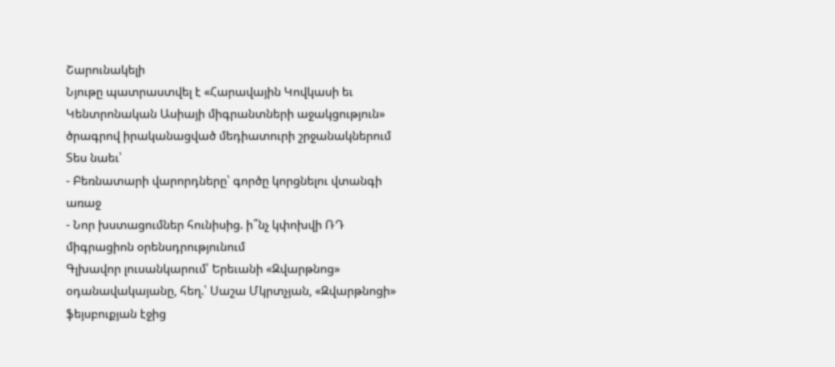Շարունակելի
Նյութը պատրաստվել է «Հարավային Կովկասի եւ Կենտրոնական Ասիայի միգրանտների աջակցություն» ծրագրով իրականացված մեդիատուրի շրջանակներում
Տես նաեւ՝
- Բեռնատարի վարորդները՝ գործը կորցնելու վտանգի առաջ
- Նոր խստացումներ հունիսից. ի՞նչ կփոխվի ՌԴ միգրացիոն օրենսդրությունում
Գլխավոր լուսանկարում՝ Երեւանի «Զվարթնոց» օդանավակայանը, հեղ.՝ Սաշա Մկրտչյան, «Զվարթնոցի» ֆեյսբուքյան էջից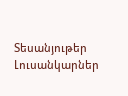Տեսանյութեր
Լուսանկարներ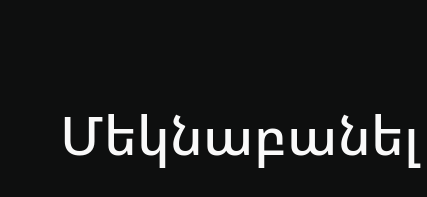Մեկնաբանել